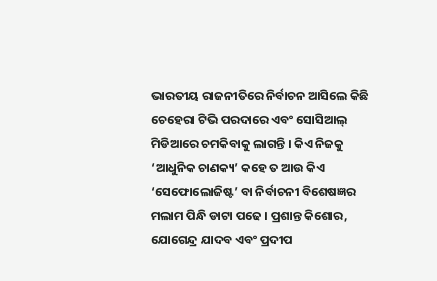ଭାରତୀୟ ରାଜନୀତିରେ ନିର୍ବାଚନ ଆସିଲେ କିଛି ଚେହେରା ଟିଭି ପରଦାରେ ଏବଂ ସୋସିଆଲ୍ ମିଡିଆରେ ଚମକିବାକୁ ଲାଗନ୍ତି । କିଏ ନିଜକୁ ‘ଆଧୁନିକ ଚାଣକ୍ୟ’ କହେ ତ ଆଉ କିଏ ‘ସେଫୋଲୋଜିଷ୍ଟ’ ବା ନିର୍ବାଚନୀ ବିଶେଷଜ୍ଞର ମଲାମ ପିନ୍ଧି ଡାଟା ପଢେ । ପ୍ରଶାନ୍ତ କିଶୋର, ଯୋଗେନ୍ଦ୍ର ଯାଦବ ଏବଂ ପ୍ରଦୀପ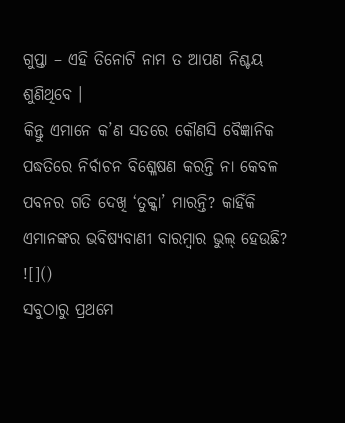ଗୁପ୍ତା – ଏହି ତିନୋଟି ନାମ ତ ଆପଣ ନିଶ୍ଚୟ ଶୁଣିଥିବେ ।
କିନ୍ତୁ ଏମାନେ କ’ଣ ସତରେ କୌଣସି ବୈଜ୍ଞାନିକ ପଦ୍ଧତିରେ ନିର୍ବାଚନ ବିଶ୍ଳେଷଣ କରନ୍ତି ନା କେବଳ ପବନର ଗତି ଦେଖି ‘ତୁକ୍କା’ ମାରନ୍ତି? କାହିଁକି ଏମାନଙ୍କର ଭବିଷ୍ୟବାଣୀ ବାରମ୍ବାର ଭୁଲ୍ ହେଉଛି?
![]()
ସବୁଠାରୁ ପ୍ରଥମେ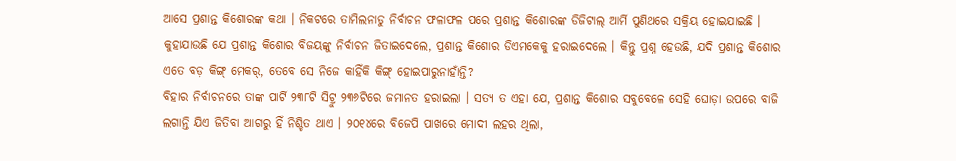ଆସେ ପ୍ରଶାନ୍ତ କିଶୋରଙ୍କ କଥା । ନିକଟରେ ତାମିଲନାଡୁ ନିର୍ବାଚନ ଫଳାଫଳ ପରେ ପ୍ରଶାନ୍ତ କିଶୋରଙ୍କ ଡିଜିଟାଲ୍ ଆର୍ମି ପୁଣିଥରେ ସକ୍ରିୟ ହୋଇଯାଇଛି । କୁହାଯାଉଛି ଯେ ପ୍ରଶାନ୍ତ କିଶୋର ବିଜୟଙ୍କୁ ନିର୍ବାଚନ ଜିତାଇଦେଲେ, ପ୍ରଶାନ୍ତ କିଶୋର ଡିଏମକେକୁ ହରାଇଦେଲେ । କିନ୍ତୁ ପ୍ରଶ୍ନ ହେଉଛି, ଯଦି ପ୍ରଶାନ୍ତ କିଶୋର ଏତେ ବଡ଼ କିଙ୍ଗ୍ ମେକର୍, ତେବେ ସେ ନିଜେ କାହିଁକି କିଙ୍ଗ୍ ହୋଇପାରୁନାହାଁନ୍ତି?
ବିହାର ନିର୍ବାଚନରେ ତାଙ୍କ ପାର୍ଟି ୨୩୮ଟି ସିଟ୍ରୁ ୨୩୬ଟିରେ ଜମାନତ ହରାଇଲା । ସତ୍ୟ ତ ଏହା ଯେ, ପ୍ରଶାନ୍ତ କିଶୋର ସବୁବେଳେ ସେହି ଘୋଡ଼ା ଉପରେ ବାଜି ଲଗାନ୍ତି ଯିଏ ଜିତିବା ଆଗରୁ ହିଁ ନିଶ୍ଚିତ ଥାଏ । ୨୦୧୪ରେ ବିଜେପି ପାଖରେ ମୋଦୀ ଲହର ଥିଲା,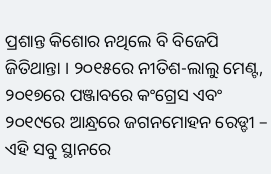ପ୍ରଶାନ୍ତ କିଶୋର ନଥିଲେ ବି ବିଜେପି ଜିତିଥାନ୍ତା । ୨୦୧୫ରେ ନୀତିଶ-ଲାଲୁ ମେଣ୍ଟ, ୨୦୧୭ରେ ପଞ୍ଜାବରେ କଂଗ୍ରେସ ଏବଂ ୨୦୧୯ରେ ଆନ୍ଧ୍ରରେ ଜଗନମୋହନ ରେଡ୍ଡୀ – ଏହି ସବୁ ସ୍ଥାନରେ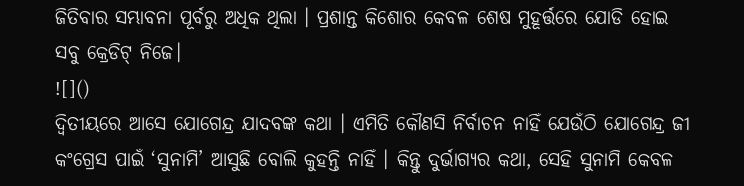ଜିତିବାର ସମ୍ଭାବନା ପୂର୍ବରୁ ଅଧିକ ଥିଲା । ପ୍ରଶାନ୍ତ କିଶୋର କେବଳ ଶେଷ ମୁହୂର୍ତ୍ତରେ ଯୋଡି ହୋଇ ସବୁ କ୍ରେଡିଟ୍ ନିଜେ।
![]()
ଦ୍ୱିତୀୟରେ ଆସେ ଯୋଗେନ୍ଦ୍ର ଯାଦବଙ୍କ କଥା । ଏମିତି କୌଣସି ନିର୍ବାଚନ ନାହିଁ ଯେଉଁଠି ଯୋଗେନ୍ଦ୍ର ଜୀ କଂଗ୍ରେସ ପାଇଁ ‘ସୁନାମି’ ଆସୁଛି ବୋଲି କୁହନ୍ତି ନାହିଁ । କିନ୍ତୁ ଦୁର୍ଭାଗ୍ୟର କଥା, ସେହି ସୁନାମି କେବଳ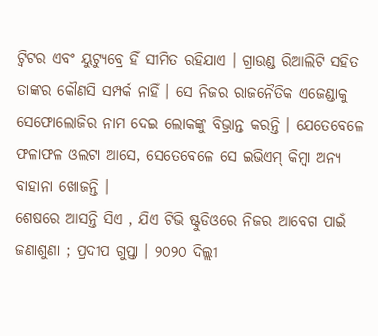ଟ୍ୱିଟର ଏବଂ ୟୁଟ୍ୟୁବ୍ରେ ହିଁ ସୀମିତ ରହିଯାଏ । ଗ୍ରାଉଣ୍ଡ ରିଆଲିଟି ସହିତ ତାଙ୍କର କୌଣସି ସମ୍ପର୍କ ନାହିଁ । ସେ ନିଜର ରାଜନୈତିକ ଏଜେଣ୍ଡାକୁ ସେଫୋଲୋଜିର ନାମ ଦେଇ ଲୋକଙ୍କୁ ବିଭ୍ରାନ୍ତ କରନ୍ତି । ଯେତେବେଳେ ଫଳାଫଳ ଓଲଟା ଆସେ, ସେତେବେଳେ ସେ ଇଭିଏମ୍ କିମ୍ବା ଅନ୍ୟ ବାହାନା ଖୋଜନ୍ତି ।
ଶେଷରେ ଆସନ୍ତି ସିଏ , ଯିଏ ଟିଭି ଷ୍ଟୁଡିଓରେ ନିଜର ଆବେଗ ପାଇଁ ଜଣାଶୁଣା ; ପ୍ରଦୀପ ଗୁପ୍ତା । ୨୦୨୦ ଦିଲ୍ଲୀ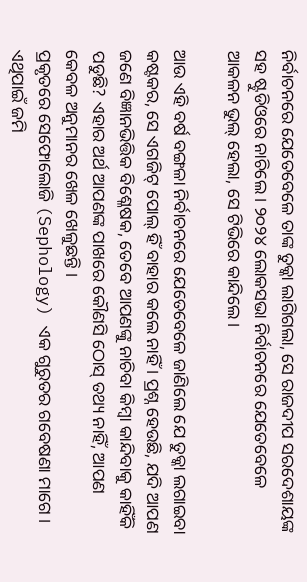ନିର୍ବାଚନରେ ଯେତେବେଳେ ତାଙ୍କ ତୁକ୍କା ଲାଗିଗଲା, ସେ ରାଜଦୀପ ସରଦେଶାୟଙ୍କ ସହ ଷ୍ଟୁଡିଓରେ ନାଚିଲେ । ୨୦୨୪ ଲୋକସଭା ନିର୍ବାଚନରେ ଯେତେବେଳେ ଆକଳନ ଭୁଲ୍ ହେଲା, ସେ ଟିଭିରେ କାନ୍ଦିଲେ।

ଆଉ ଏହି ବର୍ଷ ବଙ୍ଗଳା ନିର୍ବାଚନରେ ଯେତେବେଳେ ଜାଣିଲେ ଯେ ତୁକ୍କା ଲଗାଇବା କଷ୍ଟକର, ସେ ଏଗଜିଟ୍ ପୋଲ୍ ହିଁ ବାହାର କଲେ ନାହିଁ । ପ୍ରଶ୍ନ ହେଉଛି, ଯଦି ଆପଣ ଜଣେ ବିଜ୍ଞାନଭିତ୍ତିକ ବିଶ୍ଳେଷକ, ତେବେ ଆପଣଙ୍କୁ ନାଚିବା କିମ୍ବା କାନ୍ଦିବାକୁ କାହିଁକି ପଡୁଛି? ଏହାର ଅର୍ଥ ଆପଣଙ୍କ ପାଖରେ କୌଣସି ଠୋସ୍ ତଥ୍ୟ ନାହିଁ, ଆପଣ କେବଳ ଅନୁମାନର ଖେଳ ଖେଳୁଛନ୍ତି ।
ପ୍ରକୃତରେ ସେଫୋଲୋଜି (Sephology) ଏକ ଗୁରୁତର ଗବେଷଣା ମାଗେ । ଏଥିପାଇଁ ଜମି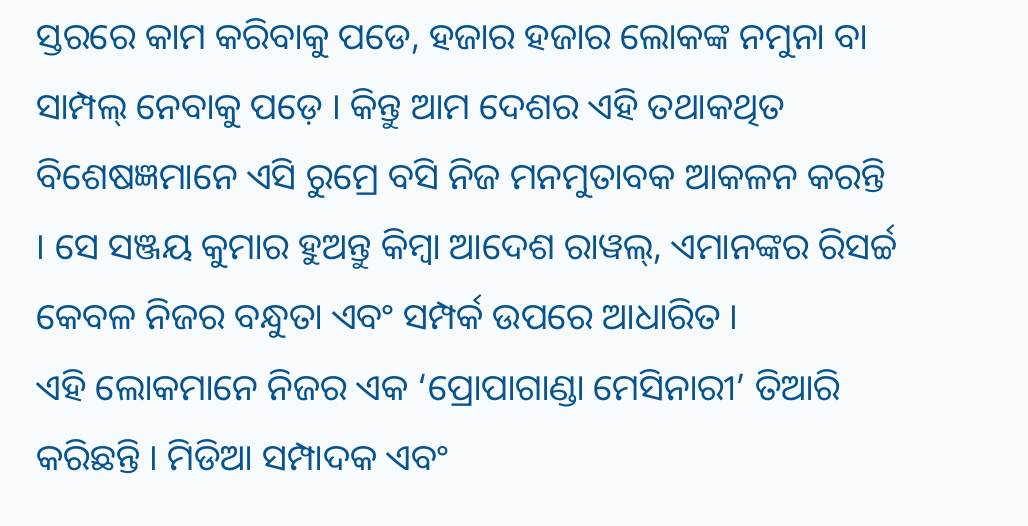ସ୍ତରରେ କାମ କରିବାକୁ ପଡେ, ହଜାର ହଜାର ଲୋକଙ୍କ ନମୁନା ବା ସାମ୍ପଲ୍ ନେବାକୁ ପଡ଼େ । କିନ୍ତୁ ଆମ ଦେଶର ଏହି ତଥାକଥିତ ବିଶେଷଜ୍ଞମାନେ ଏସି ରୁମ୍ରେ ବସି ନିଜ ମନମୁତାବକ ଆକଳନ କରନ୍ତି । ସେ ସଞ୍ଜୟ କୁମାର ହୁଅନ୍ତୁ କିମ୍ବା ଆଦେଶ ରାୱଲ୍, ଏମାନଙ୍କର ରିସର୍ଚ୍ଚ କେବଳ ନିଜର ବନ୍ଧୁତା ଏବଂ ସମ୍ପର୍କ ଉପରେ ଆଧାରିତ ।
ଏହି ଲୋକମାନେ ନିଜର ଏକ ‘ପ୍ରୋପାଗାଣ୍ଡା ମେସିନାରୀ’ ତିଆରି କରିଛନ୍ତି । ମିଡିଆ ସମ୍ପାଦକ ଏବଂ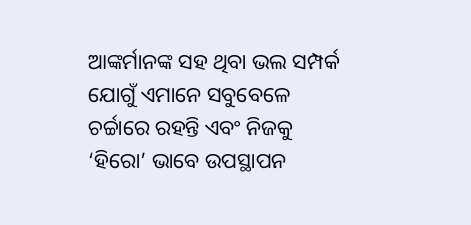ଆଙ୍କର୍ମାନଙ୍କ ସହ ଥିବା ଭଲ ସମ୍ପର୍କ ଯୋଗୁଁ ଏମାନେ ସବୁବେଳେ ଚର୍ଚ୍ଚାରେ ରହନ୍ତି ଏବଂ ନିଜକୁ ‘ହିରୋ’ ଭାବେ ଉପସ୍ଥାପନ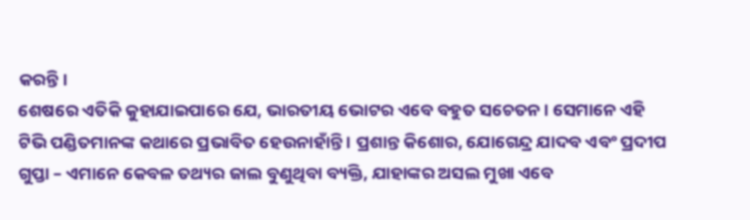କରନ୍ତି।
ଶେଷରେ ଏତିକି କୁହାଯାଇପାରେ ଯେ, ଭାରତୀୟ ଭୋଟର ଏବେ ବହୁତ ସଚେତନ । ସେମାନେ ଏହି ଟିଭି ପଣ୍ଡିତମାନଙ୍କ କଥାରେ ପ୍ରଭାବିତ ହେଉନାହାଁନ୍ତି । ପ୍ରଶାନ୍ତ କିଶୋର, ଯୋଗେନ୍ଦ୍ର ଯାଦବ ଏବଂ ପ୍ରଦୀପ ଗୁପ୍ତା – ଏମାନେ କେବଳ ତଥ୍ୟର ଜାଲ ବୁଣୁଥିବା ବ୍ୟକ୍ତି, ଯାହାଙ୍କର ଅସଲ ମୁଖା ଏବେ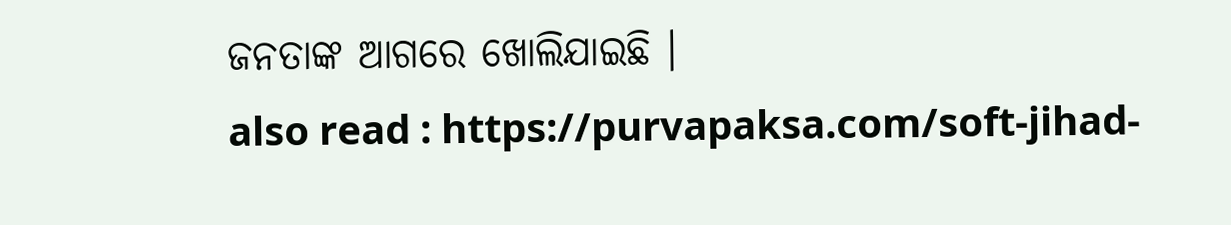ଜନତାଙ୍କ ଆଗରେ ଖୋଲିଯାଇଛି ।
also read : https://purvapaksa.com/soft-jihad-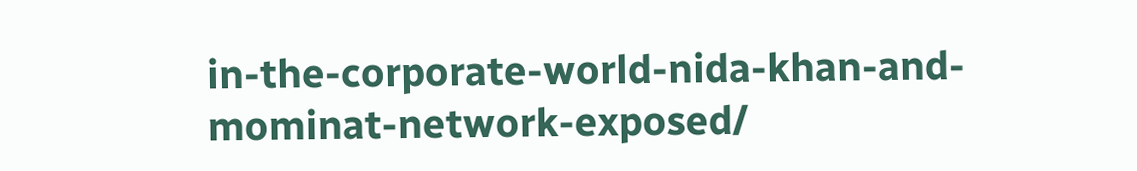in-the-corporate-world-nida-khan-and-mominat-network-exposed/